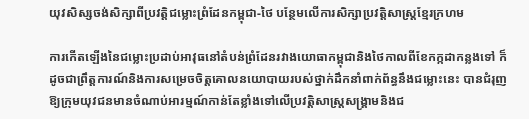យុវសិស្សចង់សិក្សាពីប្រវត្តិជម្លោះព្រំដែនកម្ពុជា-ថៃ បន្ថែមលើការសិក្សាប្រវត្តិសាស្រ្តខ្មែរក្រហម

ការកើតឡើងនៃជម្លោះប្រដាប់អាវុធនៅតំបន់ព្រំដែនរវាងយោធាកម្ពុជានិងថៃកាលពីខែកក្កដាកន្លងទៅ ក៏ដូចជាព្រឹត្តការណ៍និងការសម្រេចចិត្តគោលនយោបាយរបស់ថ្នាក់ដឹកនាំពាក់ព័ន្ធនឹងជម្លោះនេះ បានជំរុញឱ្យក្រុមយុវជនមានចំណាប់អារម្មណ៍កាន់តែខ្លាំងទៅលើប្រវត្តិសាស្រ្តសង្គ្រាមនិងជ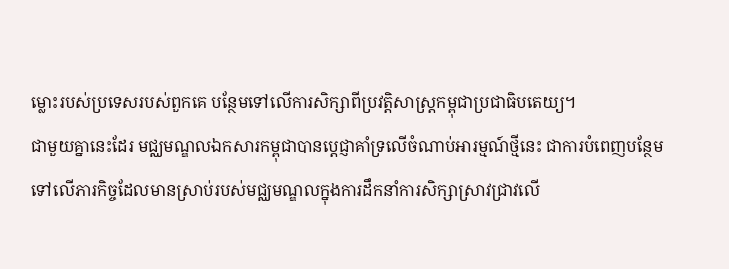ម្លោះរបស់ប្រទេសរបស់ពួកគេ បន្ថែមទៅលើការសិក្សាពីប្រវត្តិសាស្រ្តកម្ពុជាប្រជាធិបតេយ្យ។
ជាមួយគ្នានេះដែរ មជ្ឈមណ្ឌលឯកសារកម្ពុជាបានប្តេជ្ញាគាំទ្រលើចំណាប់អារម្មណ៍ថ្មីនេះ ជាការបំពេញបន្ថែមទៅលើភារកិច្ចដែលមានស្រាប់របស់មជ្ឈមណ្ឌលក្នុងការដឹកនាំការសិក្សាស្រាវជ្រាវលើ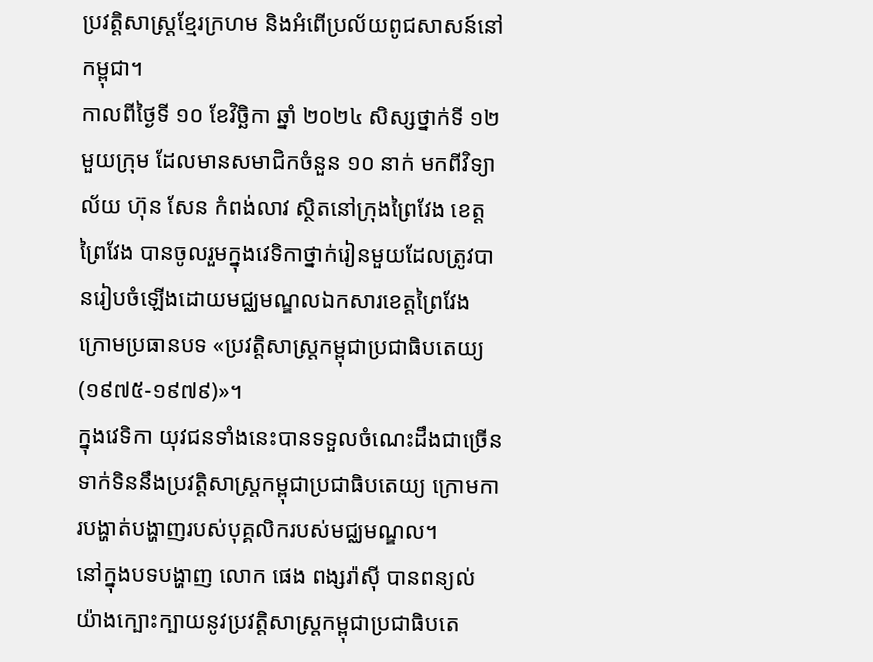ប្រវត្តិសាស្ត្រខ្មែរក្រហម និងអំពើប្រល័យពូជសាសន៍នៅកម្ពុជា។
កាលពីថ្ងៃទី ១០ ខែវិច្ឆិកា ឆ្នាំ ២០២៤ សិស្សថ្នាក់ទី ១២ មួយក្រុម ដែលមានសមាជិកចំនួន ១០ នាក់ មកពីវិទ្យាល័យ ហ៊ុន សែន កំពង់លាវ ស្ថិតនៅក្រុងព្រៃវែង ខេត្តព្រៃវែង បានចូលរួមក្នុងវេទិកាថ្នាក់រៀនមួយដែលត្រូវបានរៀបចំឡើងដោយមជ្ឈមណ្ឌលឯកសារខេត្តព្រៃវែង ក្រោមប្រធានបទ «ប្រវត្ដិសាស្រ្ដកម្ពុជាប្រជាធិបតេយ្យ (១៩៧៥-១៩៧៩)»។
ក្នុងវេទិកា យុវជនទាំងនេះបានទទួលចំណេះដឹងជាច្រើនទាក់ទិននឹងប្រវត្តិសាស្រ្តកម្ពុជាប្រជាធិបតេយ្យ ក្រោមការបង្ហាត់បង្ហាញរបស់បុគ្គលិករបស់មជ្ឈមណ្ឌល។
នៅក្នុងបទបង្ហាញ លោក ផេង ពង្សរ៉ាស៊ី បានពន្យល់យ៉ាងក្បោះក្បាយនូវប្រវត្តិសាស្ត្រកម្ពុជាប្រជាធិបតេ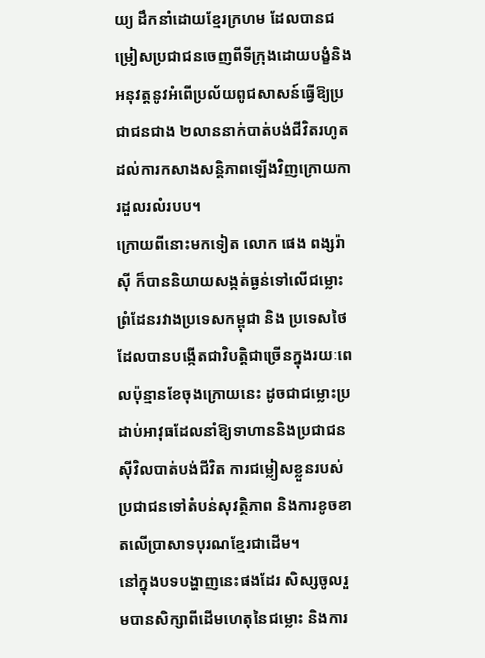យ្យ ដឹកនាំដោយខ្មែរក្រហម ដែលបានជម្រៀសប្រជាជនចេញពីទីក្រុងដោយបង្ខំនិងអនុវត្តនូវអំពើប្រល័យពូជសាសន៍ធ្វើឱ្យប្រជាជនជាង ២លាននាក់បាត់បង់ជីវិតរហូតដល់ការកសាងសន្តិភាពឡើងវិញក្រោយការដួលរលំរបប។
ក្រោយពីនោះមកទៀត លោក ផេង ពង្សរ៉ាស៊ី ក៏បាននិយាយសង្កត់ធ្ងន់ទៅលើជម្លោះព្រំដែនរវាងប្រទេសកម្ពុជា និង ប្រទេសថៃ ដែលបានបង្កើតជាវិបត្តិជាច្រើនក្នុងរយៈពេលប៉ុន្មានខែចុងក្រោយនេះ ដូចជាជម្លោះប្រដាប់អាវុធដែលនាំឱ្យទាហាននិងប្រជាជនស៊ីវិលបាត់បង់ជីវិត ការជម្លៀសខ្លួនរបស់ប្រជាជនទៅតំបន់សុវត្ថិភាព និងការខូចខាតលើប្រាសាទបុរណខ្មែរជាដើម។
នៅក្នុងបទបង្ហាញនេះផងដែរ សិស្សចូលរួមបានសិក្សាពីដើមហេតុនៃជម្លោះ និងការ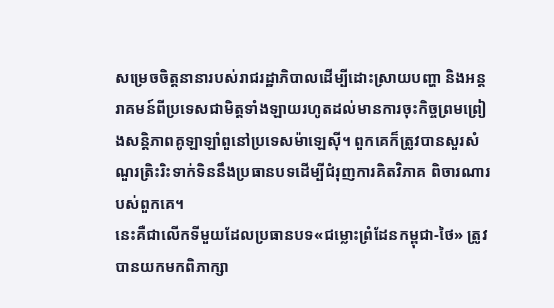សម្រេចចិត្តនានារបស់រាជរដ្ឋាភិបាលដើម្បីដោះស្រាយបញ្ហា និងអន្តរាគមន៍ពីប្រទេសជាមិត្តទាំងឡាយរហូតដល់មានការចុះកិច្ចព្រមព្រៀងសន្តិភាពគូឡាឡាំពួនៅប្រទេសម៉ាឡេស៊ី។ ពួកគេក៏ត្រូវបានសួរសំណួរត្រិះរិះទាក់ទិននឹងប្រធានបទដើម្បីជំរុញការគិតវិភាគ ពិចារណារបស់ពួកគេ។
នេះគឺជាលើកទីមួយដែលប្រធានបទ«ជម្លោះព្រំដែនកម្ពុជា-ថៃ» ត្រូវបានយកមកពិភាក្សា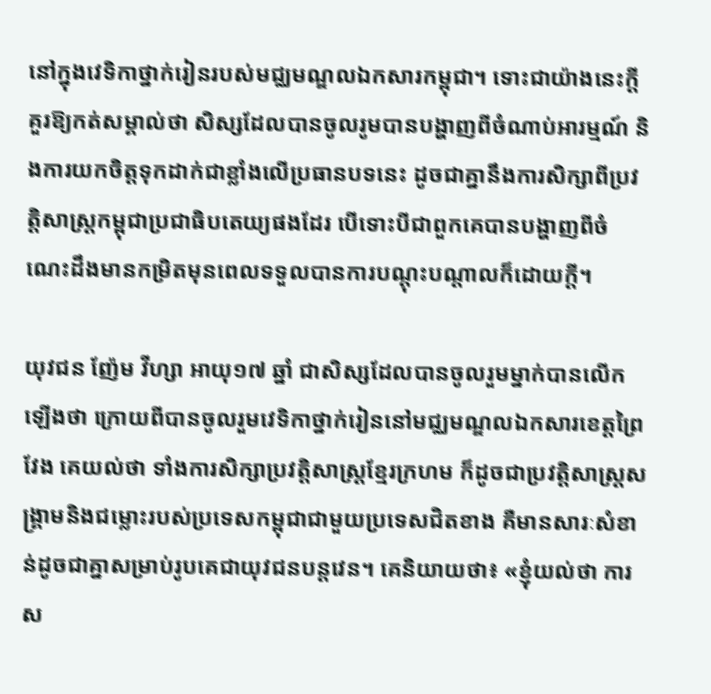នៅក្នុងវេទិកាថ្នាក់រៀនរបស់មជ្ឈមណ្ឌលឯកសារកម្ពុជា។ ទោះជាយ៉ាងនេះក្តី គួរឱ្យកត់សម្គាល់ថា សិស្សដែលបានចូលរូមបានបង្ហាញពីចំណាប់អារម្មណ៍ និងការយកចិត្តទុកដាក់ជាខ្លាំងលើប្រធានបទនេះ ដូចជាគ្នានឹងការសិក្សាពីប្រវត្តិសាស្រ្តកម្ពុជាប្រជាធិបតេយ្យផងដែរ បើទោះបីជាពួកគេបានបង្ហាញពីចំណេះដឹងមានកម្រិតមុនពេលទទួលបានការបណ្តុះបណ្តាលក៏ដោយក្តី។

យុវជន ញ៉ែម វីហ្សា អាយុ១៧ ឆ្នាំ ជាសិស្សដែលបានចូលរួមម្នាក់បានលើកឡើងថា ក្រោយពីបានចូលរួមវេទិកាថ្នាក់រៀននៅមជ្ឈមណ្ឌលឯកសារខេត្តព្រៃវែង គេយល់ថា ទាំងការសិក្សាប្រវត្តិសាស្រ្តខ្មែរក្រហម ក៏ដូចជាប្រវត្តិសាស្រ្តសង្គ្រាមនិងជម្លោះរបស់ប្រទេសកម្ពុជាជាមួយប្រទេសជិតខាង គឺមានសារៈសំខាន់ដូចជាគ្នាសម្រាប់រូបគេជាយុវជនបន្តវេន។ គេនិយាយថា៖ «ខ្ញុំយល់ថា ការស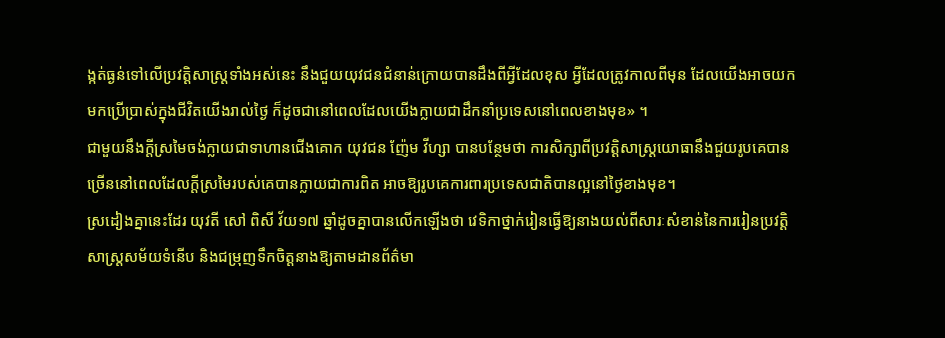ង្កត់ធ្ងន់ទៅលើប្រវត្តិសាស្រ្តទាំងអស់នេះ នឹងជួយយុវជនជំនាន់ក្រោយបានដឹងពីអ្វីដែលខុស អ្វីដែលត្រូវកាលពីមុន ដែលយើងអាចយកមកប្រើប្រាស់ក្នុងជីវិតយើងរាល់ថ្ងៃ ក៏ដូចជានៅពេលដែលយើងក្លាយជាដឹកនាំប្រទេសនៅពេលខាងមុខ» ។
ជាមួយនឹងក្តីស្រមៃចង់ក្លាយជាទាហានជើងគោក យុវជន ញ៉ែម វីហ្សា បានបន្ថែមថា ការសិក្សាពីប្រវត្តិសាស្រ្តយោធានឹងជួយរូបគេបានច្រើននៅពេលដែលក្តីស្រមៃរបស់គេបានក្លាយជាការពិត អាចឱ្យរូបគេការពារប្រទេសជាតិបានល្អនៅថ្ងៃខាងមុខ។
ស្រដៀងគ្នានេះដែរ យុវតី សៅ ពិសី វ័យ១៧ ឆ្នាំដូចគ្នាបានលើកឡើងថា វេទិកាថ្នាក់រៀនធ្វើឱ្យនាងយល់ពីសារៈសំខាន់នៃការរៀនប្រវត្តិសាស្ត្រសម័យទំនើប និងជម្រុញទឹកចិត្តនាងឱ្យតាមដានព័ត៌មា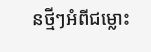នថ្មីៗអំពីជម្លោះ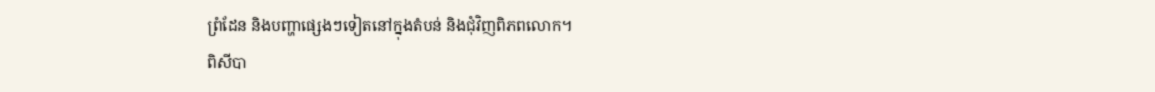ព្រំដែន និងបញ្ហាផ្សេងៗទៀតនៅក្នុងតំបន់ និងជុំវិញពិភពលោក។
ពិសីបា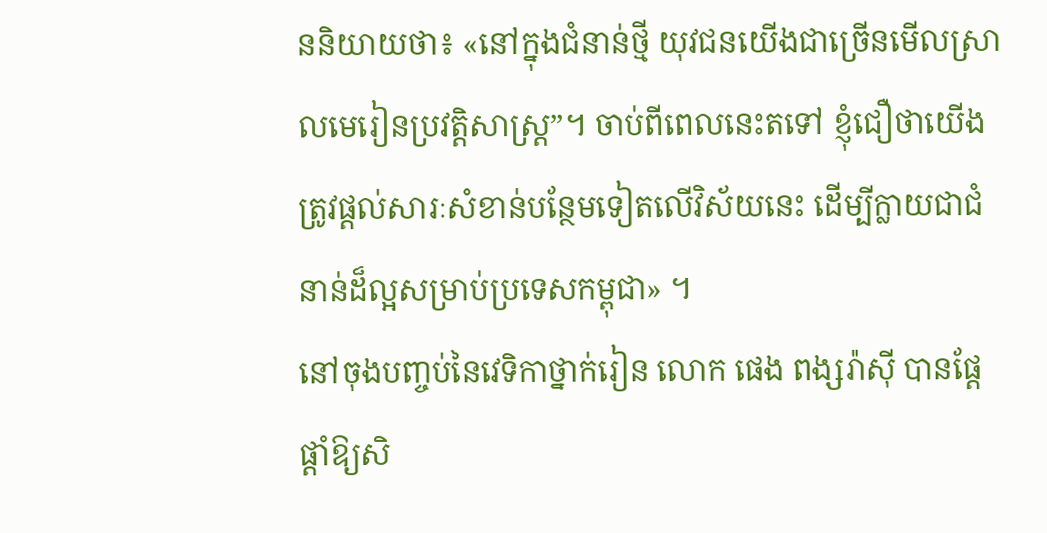ននិយាយថា៖ «នៅក្នុងជំនាន់ថ្មី យុវជនយើងជាច្រើនមើលស្រាលមេរៀនប្រវត្តិសាស្ត្រ”។ ចាប់ពីពេលនេះតទៅ ខ្ញុំជឿថាយើងត្រូវផ្តល់សារៈសំខាន់បន្ថែមទៀតលើវិស័យនេះ ដើម្បីក្លាយជាជំនាន់ដ៏ល្អសម្រាប់ប្រទេសកម្ពុជា» ។
នៅចុងបញ្ចប់នៃវេទិកាថ្នាក់រៀន លោក ផេង ពង្សរ៉ាស៊ី បានផ្តែផ្តាំឱ្យសិ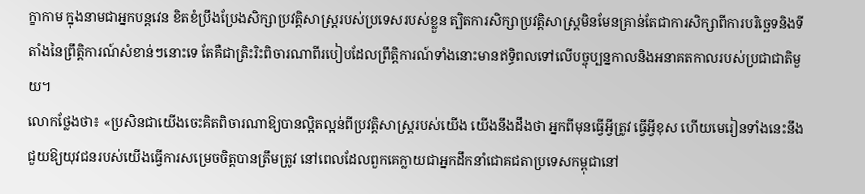ក្ខាកាម ក្នុងនាមជាអ្នកបន្តវេន ខិតខំប្រឹងប្រែងសិក្សាប្រវត្តិសាស្ត្ររបស់ប្រទេសរបស់ខ្លួន ត្បិតការសិក្សាប្រវត្តិសាស្ត្រមិនមែនគ្រាន់តែជាការសិក្សាពីការបរិច្ឆេទនិងទីតាំងនៃព្រឹត្តិការណ៍សំខាន់ៗនោះទេ តែគឺជាត្រិះរិះពិចារណាពីរបៀបដែលព្រឹត្តិការណ៍ទាំងនោះមានឥទ្ធិពលទៅលើបច្ចុប្បន្នកាលនិងអនាគតកាលរបស់ប្រជាជាតិមួយ។
លោកថ្លែងថា៖ «ប្រសិនជាយើងចេះគិតពិចារណាឱ្យបានល្អិតល្អន់ពីប្រវត្តិសាស្ត្ររបស់យើង យើងនឹងដឹងថា អ្នកពីមុនធ្វើអ្វីត្រូវ ធ្វើអ្វីខុស ហើយមេរៀនទាំងនេះនឹងជួយឱ្យយុវជនរបស់យើងធ្វើការសម្រេចចិត្តបានត្រឹមត្រូវ នៅពេលដែលពួកគេក្លាយជាអ្នកដឹកនាំជោគជតាប្រទេសកម្ពុជានៅ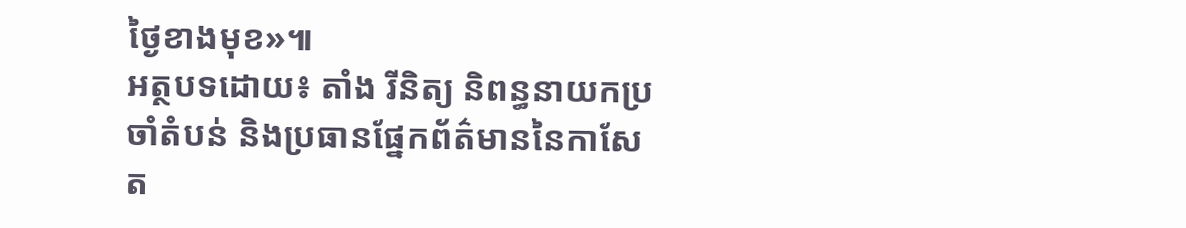ថ្ងៃខាងមុខ»៕
អត្ថបទដោយ៖ តាំង រីនិត្យ និពន្ធនាយកប្រចាំតំបន់ និងប្រធានផ្នែកព័ត៌មាននៃកាសែត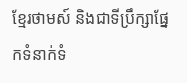ខ្មែរថាមស៍ និងជាទីប្រឹក្សាផ្នែកទំនាក់ទំ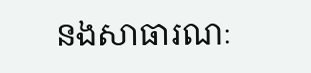នងសាធារណៈ